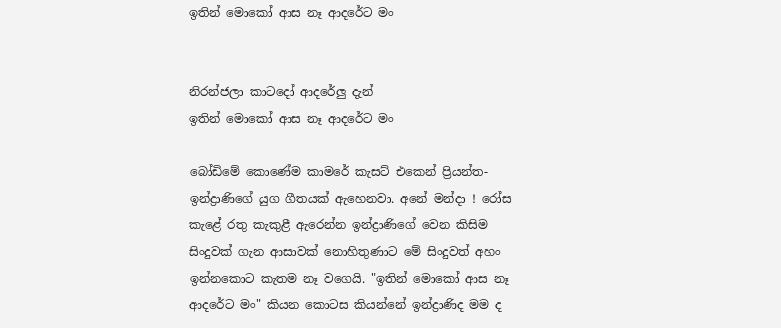ඉතින් මොකෝ ආස නෑ ආදරේට මං


නිරන්ජලා කාටදෝ ආදරේලු දැන්
ඉතින් මොකෝ ආස නෑ ආදරේට මං

බෝඩිමේ කොණේම කාමරේ කැසට් එකෙන් ප්‍රියන්ත- ඉන්ද්‍රාණිගේ යුග ගීතයක් ඇහෙනවා. අනේ මන්දා ! රෝස කැළේ රතු කැකුළී ඇරෙන්න ඉන්ද්‍රාණිගේ වෙන කිසිම සිංදුවක් ගැන ආසාවක් නොහිතුණාට මේ සිංදුවත් අහං ඉන්නකොට කැතම නෑ වගෙයි. "ඉතින් මොකෝ ආස නෑ ආදරේට මං" කියන කොටස කියන්නේ ඉන්ද්‍රාණිද මම ද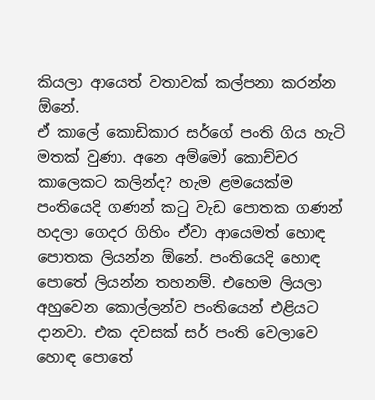කියලා ආයෙත් වතාවක් කල්පනා කරන්න ඕනේ.
ඒ කාලේ කොඩිකාර සර්ගේ පංති ගිය හැටි මතක් වුණා. අනෙ අම්මෝ කොච්චර කාලෙකට කලින්ද? හැම ළමයෙක්ම පංතියෙදි ගණන් කටු වැඩ පොතක ගණන් හදලා ගෙදර ගිහිං ඒවා ආයෙමත් හොඳ පොතක ලියන්න ඕනේ. පංතියෙදි හොඳ පොතේ ලියන්න තහනම්. එහෙම ලියලා අහුවෙන කොල්ලන්ව පංතියෙන් එළියට දානවා. එක දවසක් සර් පංති වෙලාවෙ හොඳ පොතේ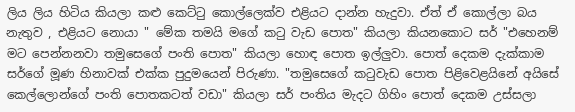ලිය ලිය හිටිය කියලා කළු කෙට්ටු කොල්ලෙක්ව එළියට දාන්න හැදුවා. ඒත් ඒ කොල්ලා බය නැතුව , එළියට නොයා " මේක තමයි මගේ කටු වැඩ පොත" කියලා කියනකොට සර් "එහෙනම් මට පෙන්නනවා තමුසෙගේ පංති පොත" කියලා හොඳ පොත ඉල්ලුවා. පොත් දෙකම දැක්කාම සර්ගේ මූණ හිනාවක් එක්ක පුදුමයෙන් පිරුණා. "තමුසෙගේ කටුවැඩ පොත පිළිවෙළයිනේ අයිසේ කෙල්ලොන්ගේ පංති පොතකටත් වඩා" කියලා සර් පංතිය මැදට ගිහිං පොත් දෙකම උස්සලා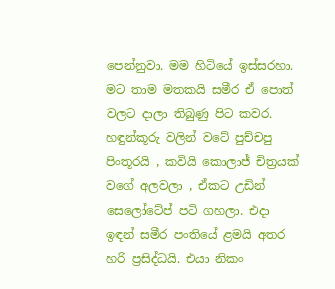පෙන්නුවා. මම හිටියේ ඉස්සරහා. මට තාම මතකයි සමීර ඒ පොත් වලට දාලා තිබුණු පිට කවර. හඳුන්කූරු වලින් වටේ පුච්චපු පිංතූරයි , කවියි කොලාජ් චිත්‍රයක් වගේ අලවලා , ඒකට උඩින් සෙලෝටේප් පටි ගහලා. එදා ඉඳන් සමීර පංතියේ ළමයි අතර හරි ප්‍රසිද්ධයි. එයා නිකං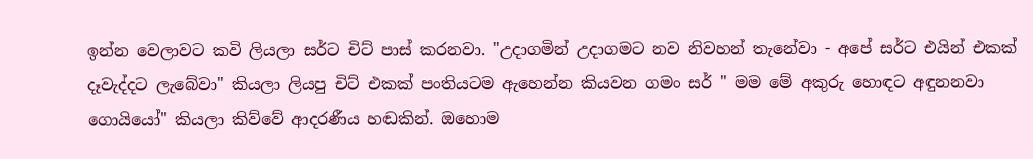ඉන්න වෙලාවට කවි ලියලා සර්ට චිට් පාස් කරනවා. "උදාගමින් උදාගමට නව නිවහන් තැනේවා - අපේ සර්ට එයින් එකක් දෑවැද්දට ලැබේවා" කියලා ලියපු චිට් එකක් පංතියටම ඇහෙන්න කියවන ගමං සර් " මම මේ අකුරු හොඳට අඳුනනවා ගොයියෝ" කියලා කිව්වේ ආදරණීය හඬකින්. ඔහොම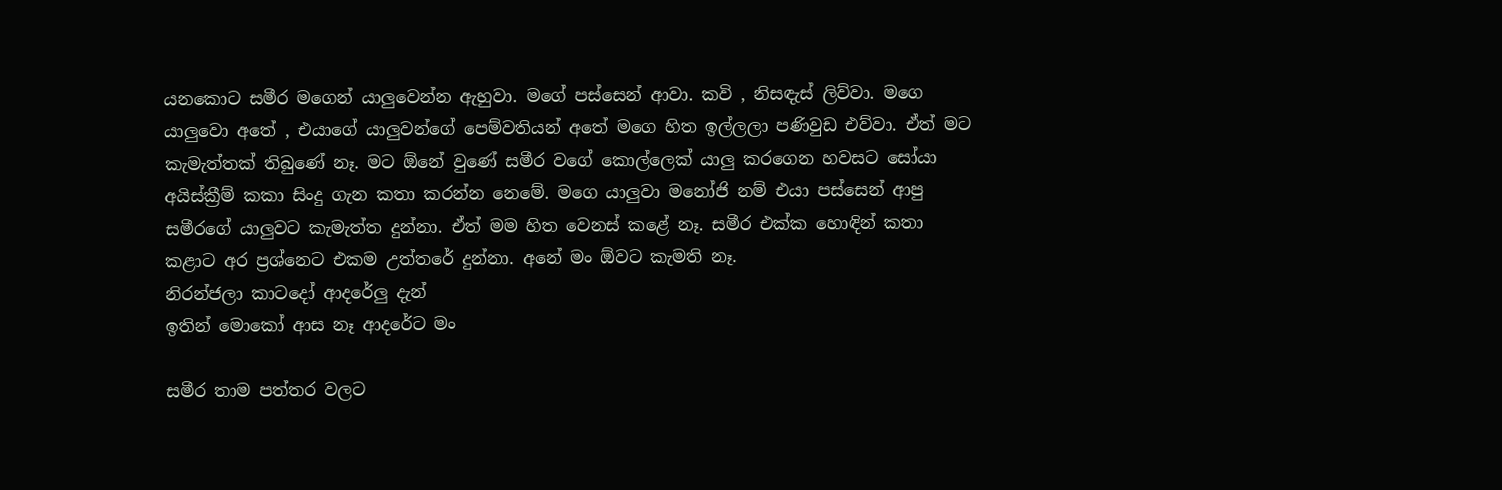යනකොට සමීර මගෙන් යාලුවෙන්න ඇහුවා. මගේ පස්සෙන් ආවා. කවි , නිසඳැස් ලිව්වා. මගෙ යාලුවො අතේ , එයාගේ යාලුවන්ගේ පෙම්වතියන් අතේ මගෙ හිත ඉල්ලලා පණිවුඩ එව්වා. ඒත් මට කැමැත්තක් තිබුණේ නෑ. මට ඕනේ වුණේ සමීර වගේ කොල්ලෙක් යාලු කරගෙන හවසට සෝයා අයිස්ක්‍රීම් කකා සිංදු ගැන කතා කරන්න නෙමේ. මගෙ යාලුවා මනෝජි නම් එයා පස්සෙන් ආපු සමීරගේ යාලුවට කැමැත්ත දුන්නා. ඒත් මම හිත වෙනස් කළේ නෑ. සමීර එක්ක හොඳින් කතා කළාට අර ප්‍රශ්නෙට එකම උත්තරේ දුන්නා. අනේ මං ඕවට කැමති නෑ.
නිරන්ජලා කාටදෝ ආදරේලු දැන්
ඉතින් මොකෝ ආස නෑ ආදරේට මං

සමීර තාම පත්තර වලට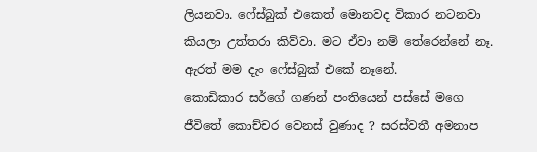ලියනවා. ෆේස්බුක් එකෙත් මොනවද විකාර නටනවා කියලා උත්තරා කිව්වා. මට ඒවා නම් තේරෙන්නේ නෑ. ඇරත් මම දැං ෆේස්බුක් එකේ නෑනේ.
කොඩිකාර සර්ගේ ගණන් පංතියෙන් පස්සේ මගෙ ජීවිතේ කොච්චර වෙනස් වුණාද ? සරස්වතී අමනාප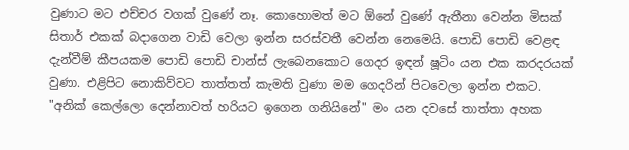වුණාට මට එච්චර වගක් වුණේ නෑ. කොහොමත් මට ඕනේ වුණේ ඇතීනා වෙන්න මිසක් සිතාර් එකක් බදාගෙන වාඩි වෙලා ඉන්න සරස්වතී වෙන්න නෙමෙයි. පොඩි පොඩි වෙළඳ දැන්වීම් කීපයකම පොඩි පොඩි චාන්ස් ලැබෙනකොට ගෙදර ඉඳන් ෂූටිං යන එක කරදරයක් වුණා. එළිපිට නොකිව්වට තාත්තත් කැමති වුණා මම ගෙදරින් පිටවෙලා ඉන්න එකට. "අනික් කෙල්ලො දෙන්නාවත් හරියට ඉගෙන ගනියිනේ" මං යන දවසේ තාත්තා අහක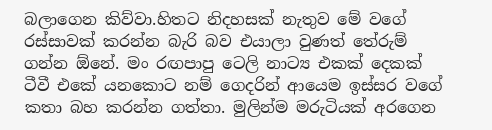බලාගෙන කිව්වා.හිතට නිදහසක් නැතුව මේ වගේ රස්සාවක් කරන්න බැරි බව එයාලා වුණත් තේරුම් ගන්න ඕනේ. මං රඟපාපු ටෙලි නාට්‍ය එකක් දෙකක් ටීවී එකේ යනකොට නම් ගෙදරින් ආයෙම ඉස්සර වගේ කතා බහ කරන්න ගත්තා. මුලින්ම මරුටියක් අරගෙන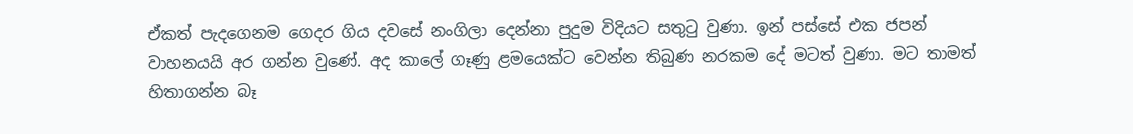ඒකත් පැදගෙනම ගෙදර ගිය දවසේ නංගිලා දෙන්නා පුදුම විදියට සතුටු වුණා. ඉන් පස්සේ එක ජපන් වාහනයයි අර ගන්න වුණේ. අද කාලේ ගෑණු ළමයෙක්ට වෙන්න තිබුණ නරකම දේ මටත් වුණා. මට තාමත් හිතාගන්න බෑ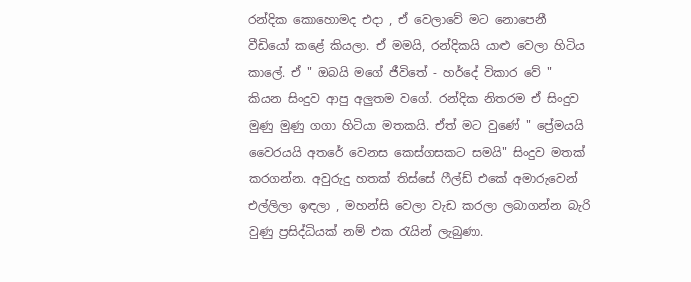රන්දික කොහොමද එදා , ඒ වෙලාවේ මට නොපෙනී වීඩියෝ කළේ කියලා. ඒ මමයි, රන්දිකයි යාළු වෙලා හිටිය කාලේ. ඒ " ඔබයි මගේ ජීවිතේ - හර්දේ විකාර වේ " කියන සිංදුව ආපු අලුතම වගේ. රන්දික නිතරම ඒ සිංදුව මුණු මුණු ගගා හිටියා මතකයි. ඒත් මට වුණේ " ප්‍රේමයයි වෛරයයි අතරේ වෙනස කෙස්ගසකට සමයි" සිංදුව මතක් කරගන්න. අවුරුදු හතක් තිස්සේ ෆීල්ඩ් එකේ අමාරුවෙන් එල්ලිලා ඉඳලා , මහන්සි වෙලා වැඩ කරලා ලබාගන්න බැරි වුණු ප්‍රසිද්ධියක් නම් එක රැයින් ලැබුණා.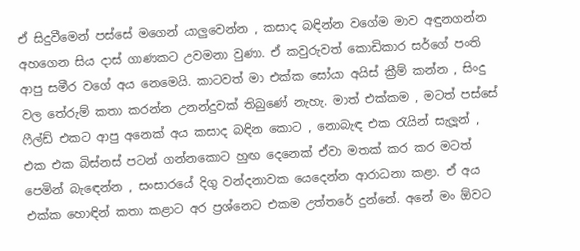ඒ සිදුවීමෙන් පස්සේ මගෙන් යාලුවෙන්න , කසාද බඳින්න වගේම මාව අඳුනගන්න අහගෙන සිය දාස් ගාණකට උවමනා වුණා. ඒ කවුරුවත් කොඩිකාර සර්ගේ පංති ආපු සමීර වගේ අය නෙමෙයි. කාටවත් මා එක්ක සෝයා අයිස් ක්‍රීම් කන්න , සිංදු වල තේරුම් කතා කරන්න උනන්දුවක් තිබුණේ නැහැ. මාත් එක්කම , මටත් පස්සේ ෆීල්ඩ් එකට ආපු අනෙක් අය කසාද බඳින කොට , නොබැඳ එක රැයින් සැලූන් , එක එක බිස්නස් පටන් ගන්නකොට හුඟ දෙනෙක් ඒවා මතක් කර කර මටත් පෙමින් බැඳෙන්න , සංසාරයේ දිගු වන්දනාවක යෙදෙන්න ආරාධනා කළා. ඒ අය එක්ක හොඳින් කතා කළාට අර ප්‍රශ්නෙට එකම උත්තරේ දුන්නේ. අනේ මං ඕවට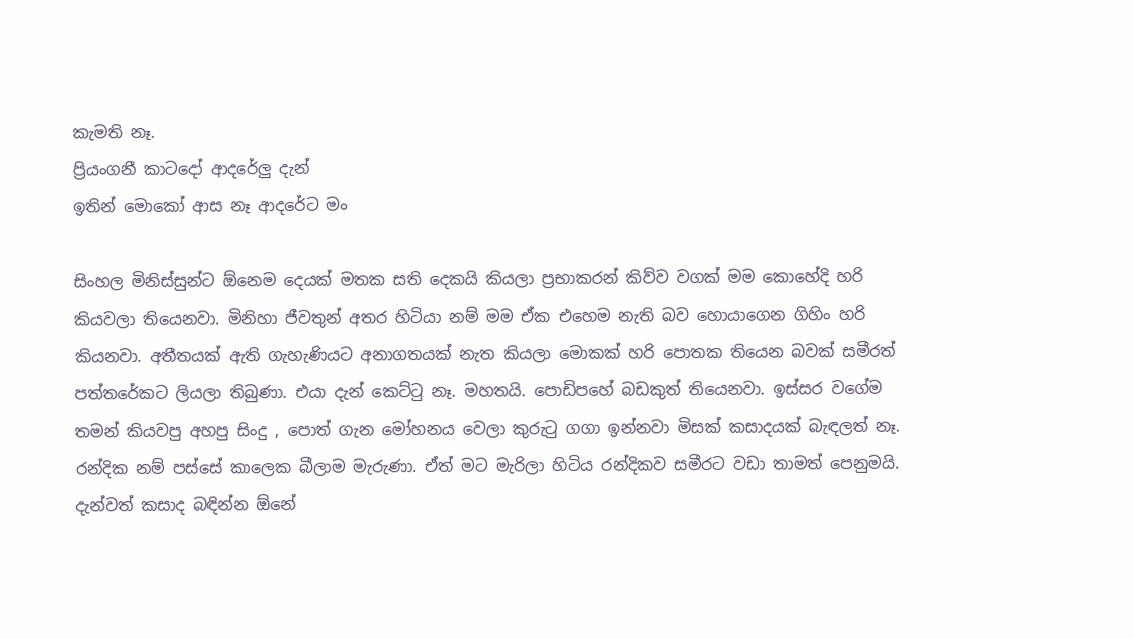කැමති නෑ.
ප්‍රියංගනී කාටදෝ ආදරේලු දැන්
ඉතින් මොකෝ ආස නෑ ආදරේට මං

සිංහල මිනිස්සුන්ට ඕනෙම දෙයක් මතක සති දෙකයි කියලා ප්‍රභාකරන් කිව්ව වගක් මම කොහේදි හරි කියවලා තියෙනවා. මිනිහා ජීවතුන් අතර හිටියා නම් මම ඒක එහෙම නැති බව හොයාගෙන ගිහිං හරි කියනවා. අතීතයක් ඇති ගැහැණියට අනාගතයක් නැත කියලා මොකක් හරි පොතක තියෙන බවක් සමීරත් පත්තරේකට ලියලා තිබුණා. එයා දැන් කෙට්ටු නෑ. මහතයි. පොඩිපහේ බඩකුත් තියෙනවා. ඉස්සර වගේම තමන් කියවපු අහපු සිංදු , පොත් ගැන මෝහනය වෙලා කුරුටු ගගා ඉන්නවා මිසක් කසාදයක් බැඳලත් නෑ. රන්දික නම් පස්සේ කාලෙක බීලාම මැරුණා. ඒත් මට මැරිලා හිටිය රන්දිකව සමීරට වඩා තාමත් පෙනුමයි.
දැන්වත් කසාද බඳින්න ඕනේ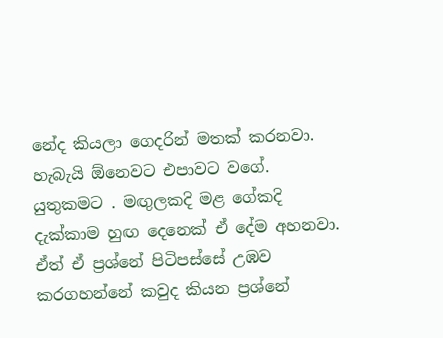නේද කියලා ගෙදරින් මතක් කරනවා. හැබැයි ඕනෙවට එපාවට වගේ. යුතුකමට . මඟුලකදි මළ ගේකදි දැක්කාම හුඟ දෙනෙක් ඒ දේම අහනවා. ඒත් ඒ ප්‍රශ්නේ පිටිපස්සේ උඹව කරගහන්නේ කවුද කියන ප්‍රශ්නේ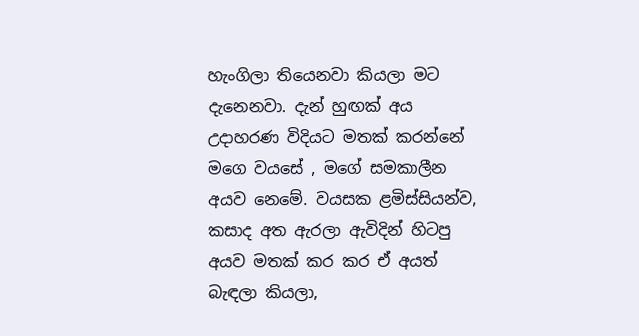හැංගිලා තියෙනවා කියලා මට දැනෙනවා. දැන් හුඟක් අය උදාහරණ විදියට මතක් කරන්නේ මගෙ වයසේ , මගේ සමකාලීන අයව නෙමේ. වයසක ළමිස්සියන්ව, කසාද අත ඇරලා ඇවිදින් හිටපු අයව මතක් කර කර ඒ අයත් බැඳලා කියලා,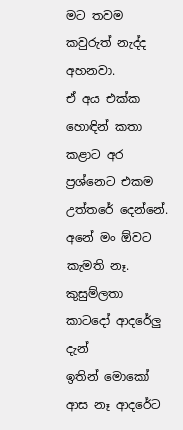මට තවම කවුරුත් නැද්ද අහනවා.
ඒ අය එක්ක හොඳින් කතා කළාට අර ප්‍රශ්නෙට එකම උත්තරේ දෙන්නේ. අනේ මං ඕවට කැමති නෑ.
කුසුම්ලතා කාටදෝ ආදරේලු දැන්
ඉතින් මොකෝ ආස නෑ ආදරේට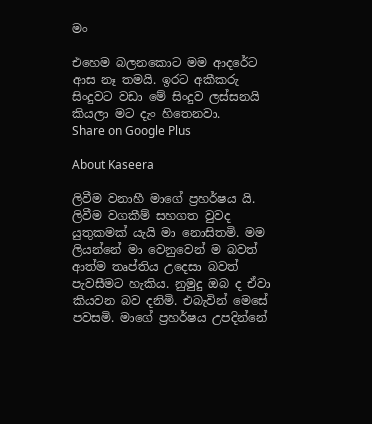මං

එහෙම බලනකොට මම ආදරේට ආස නෑ තමයි. ඉරට අකීකරු සිංදුවට වඩා මේ සිංදුව ලස්සනයි කියලා මට දැං හිතෙනවා.
Share on Google Plus

About Kaseera

ලිවීම වනාහී මාගේ ප්‍රහර්ෂය යි. ලිවීම වගකීම් සහගත වුවද යුතුකමක් යැයි මා නොසිතමි. මම ලියන්නේ මා වෙනුවෙන් ම බවත් ආත්ම තෘප්තිය උදෙසා බවත් පැවසීමට හැකිය. නුමුදු ඔබ ද ඒවා කියවන බව දනිමි. එබැවින් මෙසේ පවසමි. මාගේ ප්‍රහර්ෂය උපදින්නේ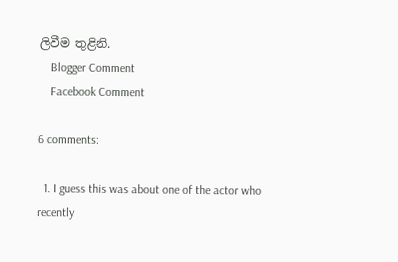ලිවීම තුළිනි.
    Blogger Comment
    Facebook Comment

6 comments:

  1. I guess this was about one of the actor who recently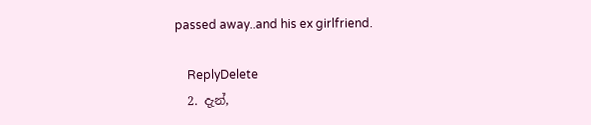passed away..and his ex girlfriend.

    ReplyDelete
  2. දැන්,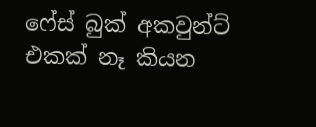ෆේස් බුක් අකවුන්ට් එකක් නෑ කියන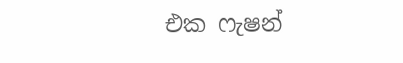එක ෆැෂන්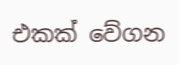එකක් වේගන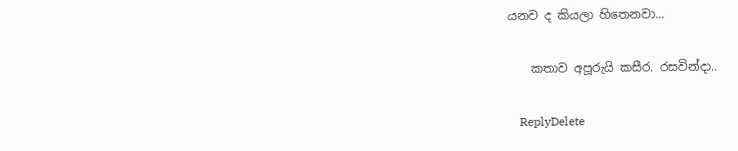යනව ද කියලා හිතෙනවා...

    කතාව අපූරුයි කසීර. රසවින්දා..

    ReplyDelete